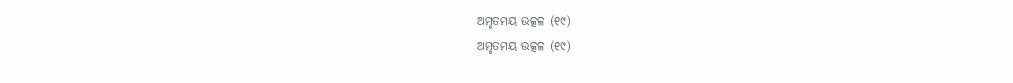ଅମୃତମୟ ଉତ୍କଳ (୧୯)
ଅମୃତମୟ ଉତ୍କଳ (୧୯)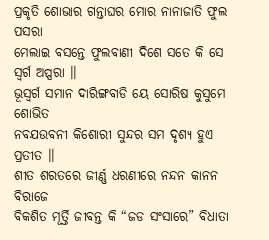ପ୍ରକୃତି ଶୋଭାର ଗନ୍ତାଘର ମୋର ନାନାଜାତି ଫୁଲ ପସରା
ମେଲାଇ ବସନ୍ତେ ଫୁଲବାଣୀ ଦିଶେ ସତେ କି ସେ ସ୍ଵର୍ଗ ଅପ୍ସରା ।।
ଭୂସ୍ଵର୍ଗ ସମାନ ଦାରିଙ୍ଗବାଡି ୟେ ସୋରିଷ କୁସୁମେ ଶୋଭିତ
ନବଯଉବନୀ କିଶୋରୀ ସୁନ୍ଦର ସମ ଦୃଶ୍ୟ ହୁଏ ପ୍ରତୀତ ।।
ଶୀତ ଶରତରେ ଜୀର୍ଣ୍ଣ ଧରଣୀରେ ନନ୍ଦନ କାନନ ବିରାଜେ
ବିକଶିତ ମୂର୍ତ୍ତି ଜୀବନ୍ତ କି “ଜଡ ସଂସାରେ” ବିଧାତା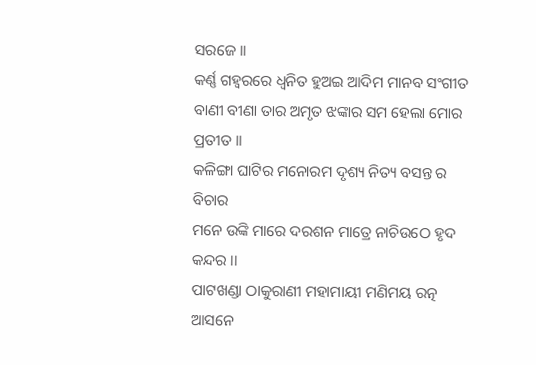ସରଜେ ।।
କର୍ଣ୍ଣ ଗହ୍ୱରରେ ଧ୍ଵନିତ ହୁଅଇ ଆଦିମ ମାନବ ସଂଗୀତ
ବାଣୀ ବୀଣା ତାର ଅମୃତ ଝଙ୍କାର ସମ ହେଲା ମୋର ପ୍ରତୀତ ।।
କଳିଙ୍ଗା ଘାଟିର ମନୋରମ ଦୃଶ୍ୟ ନିତ୍ୟ ବସନ୍ତ ର ବିଚାର
ମନେ ଉଙ୍କି ମାରେ ଦରଶନ ମାତ୍ରେ ନାଚିଉଠେ ହୃଦ କନ୍ଦର ।।
ପାଟଖଣ୍ଡା ଠାକୁରାଣୀ ମହାମାୟୀ ମଣିମୟ ରତ୍ନ ଆସନେ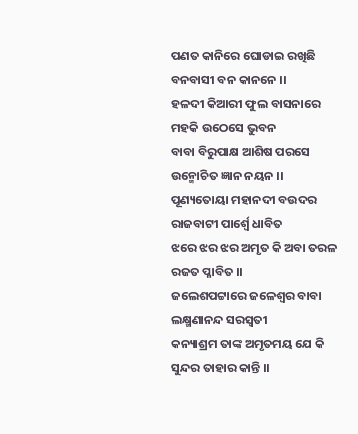ପଣତ କାନିରେ ଘୋଡାଇ ରଖିଛି ବନବାସୀ ବନ କାନନେ ।।
ହଳଦୀ କିଆରୀ ଫୁଲ ବାସନାରେ ମହକି ଉଠେସେ ଭୁବନ
ବାବା ବିରୁପାକ୍ଷ ଆଶିଷ ପରସେ ଉନ୍ମୋଚିତ ଜ୍ଞାନ ନୟନ ।।
ପୂଣ୍ୟତୋୟା ମହାନଦୀ ବଉଦର ରାଜବାଟୀ ପାର୍ଶ୍ଵେ ଧାବିତ
ଝରେ ଝର ଝର ଅମୃତ କି ଅବା ତରଳ ରଜତ ପ୍ଳାବିତ ।।
ଜଲେଶପଟ୍ଟାରେ ଜଳେଶ୍ଵର ବାବା ଲକ୍ଷ୍ମଣାନନ୍ଦ ସରସ୍ୱତୀ
କନ୍ୟାଶ୍ରମ ତାଙ୍କ ଅମୃତମୟ ଯେ କି ସୁନ୍ଦର ତାହାର କାନ୍ତି ।।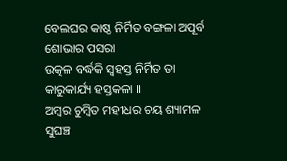ବେଲଘର କାଷ୍ଠ ନିର୍ମିତ ବଙ୍ଗଳା ଅପୂର୍ବ ଶୋଭାର ପସରା
ଉତ୍କଳ ବର୍ଦ୍ଧକି ସ୍ଵହସ୍ତ ନିର୍ମିତ ତା କାରୁକାର୍ଯ୍ୟ ହସ୍ତକଳା ।।
ଅମ୍ଵର ଚୁମ୍ଵିତ ମହୀଧର ଚୟ ଶ୍ୟାମଳ ସୁଘଞ୍ଚ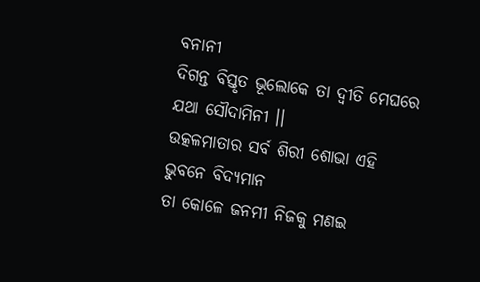ବନାନୀ
ଦିଗନ୍ତ ବିସ୍ତୃତ ଭୂଲୋକେ ତା ଦ୍ଵୀତି ମେଘରେ ଯଥା ସୌଦାମିନୀ ।।
ଉତ୍କଳମାତାର ସର୍ବ ଶିରୀ ଶୋଭା ଏହି ଭୁବନେ ବିଦ୍ୟମାନ
ତା କୋଳେ ଜନମୀ ନିଜକୁ ମଣଇ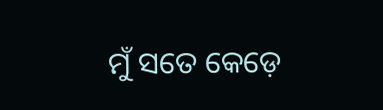ମୁଁ ସତେ କେଡ଼େ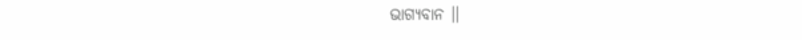ଭାଗ୍ୟବାନ ।।